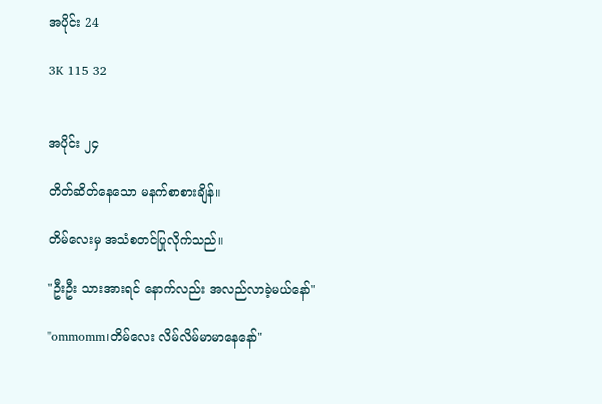အပိုင်း 24

3K 115 32


အပိုင်း ၂၄

တိတ်ဆိတ်နေသော မနက်စာစားချိန်။

တိမ်လေးမှ အသံစတင်ပြုလိုက်သည်။

"ဦးဦး သားအားရင် နောက်လည်း အလည်လာခဲ့မယ်နော်"

"ommomm၊တိမ်လေး လိမ်လိမ်မာမာနေနော်"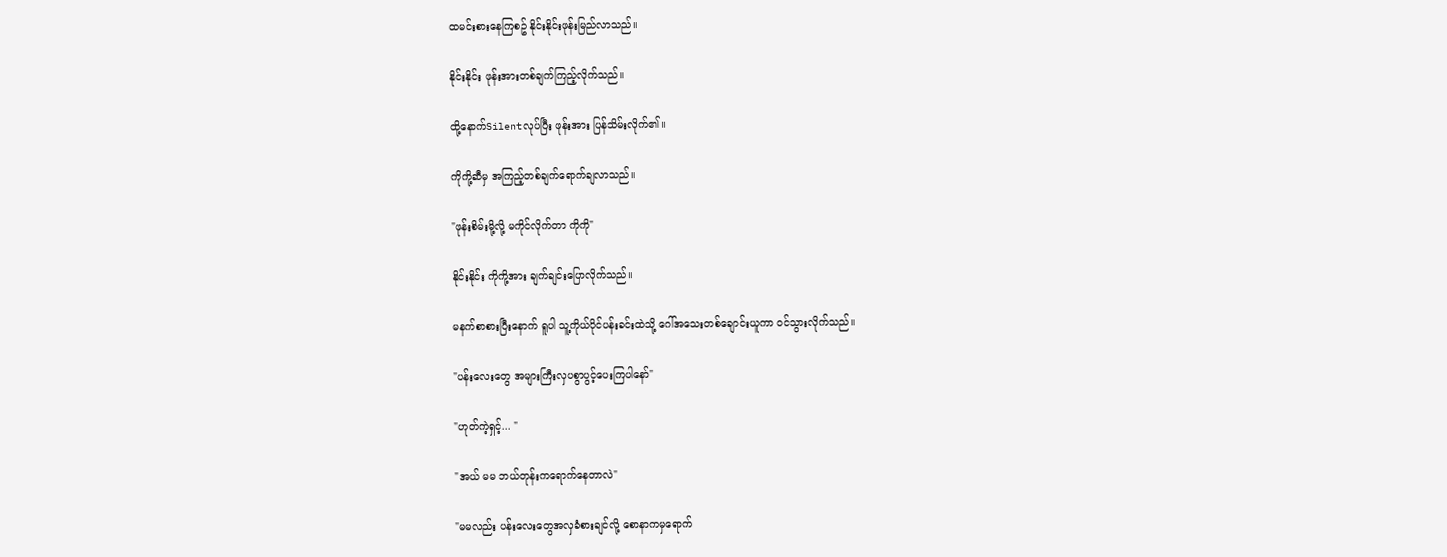ထမင်းစားနေကြစဥ် နိုင်းနိုင်းဖုန်းမြည်လာသည်။

နိုင်းနိုင်း ဖုန်းအားတစ်ချက်ကြည့်လိုက်သည်။

ထို့နောက်Silentလုပ်ပြီး ဖုန်းအား ပြန်သိမ်းလိုက်၏။

ကိုကို့ဆီမှ အကြည့်တစ်ချက်ရောက်ချလာသည်။

"ဖုန်းစိမ်းမို့လို့ မကိုင်လိုက်တာ ကိုကို"

နိုင်းနိုင်း ကိုကို့အား ချက်ချင်းပြောလိုက်သည်။

မနက်စာစားပြီးနောက် ရူပါ သူ့ကိုယ်ပိုင်ပန်းခင်းထဲသို့ ဂေါ်အသေးတစ်ချောင်းယူကာ ဝင်သွားလိုက်သည်။

"ပန်းလေးတွေ အများကြီးလှပစွာပွင့်ပေးကြပါနော်"

"ဟုတ်ကဲ့ရှင့်... "

"အယ် မမ ဘယ်တုန်းကရောက်နေတာလဲ"

"မမလည်း ပန်းလေးတွေအလှခံစားချင်လို့ စောနာကမှရောက်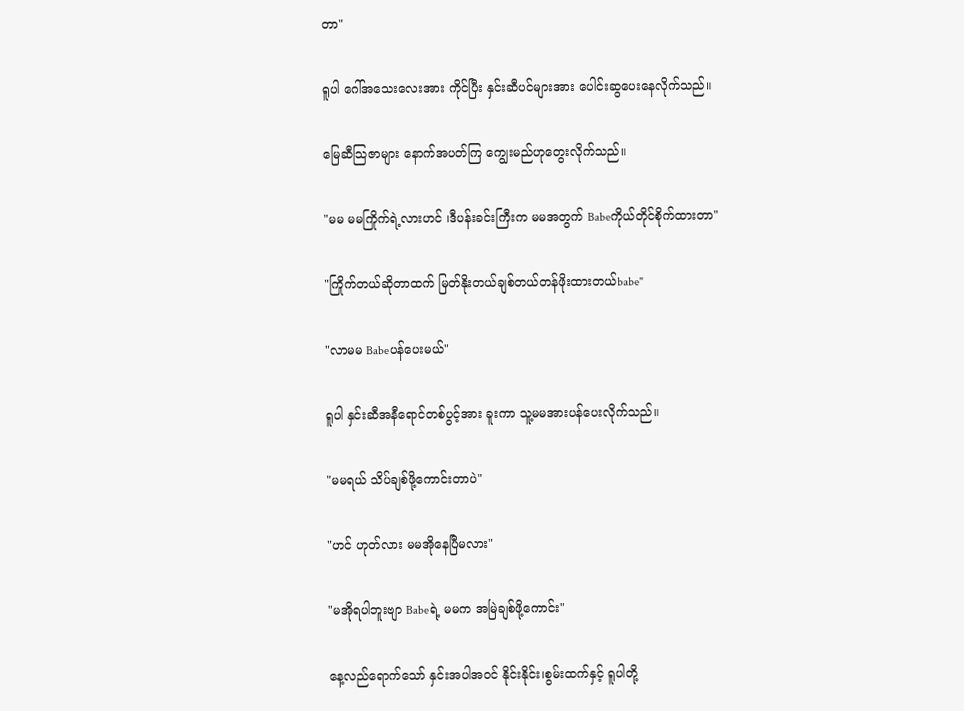တာ"

ရူပါ ဂေါ်အသေးလေးအား ကိုင်ပြီး နှင်းဆီပင်များအား ပေါင်းဆွပေးနေလိုက်သည်။

မြေဆီသြဇာများ နောက်အပတ်ကြ ကျွေးမည်ဟုတွေးလိုက်သည်။

"မမ မမကြိုက်ရဲ့လားဟင် ၊ဒီပန်းခင်းကြီးက မမအတွက် Babeကိုယ်တိုင်စိုက်ထားတာ"

"ကြိုက်တယ်ဆိုတာထက် မြတ်နိုးတယ်ချစ်တယ်တန်ဖိုးထားတယ်babe"

"လာမမ Babeပန်ပေးမယ်"

ရူပါ နှင်းဆီအနီရောင်တစ်ပွင့်အား ခူးကာ သူ့မမအားပန်ပေးလိုက်သည်။

"မမရယ် သိပ်ချစ်ဖို့ကောင်းတာပဲ"

"ဟင် ဟုတ်လား မမအိုနေပြီမလား"

"မအိုရပါဘူးဗျာ Babeရဲ့ မမက အမြဲချစ်ဖို့ကောင်း"

နေ့လည်ရောက်သော် နှင်းအပါအဝင် နိုင်းနိုင်း၊စွမ်းထက်နှင့် ရူပါတို့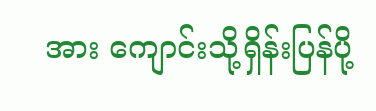အား ကျောင်းသို့ရှိန်းပြန်ပို့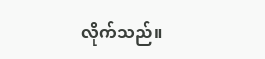လိုက်သည်။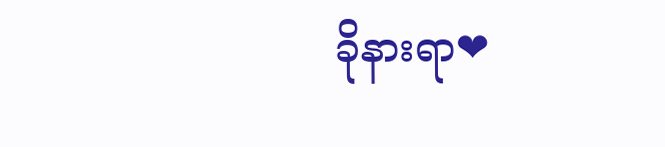ခိုနားရာ❤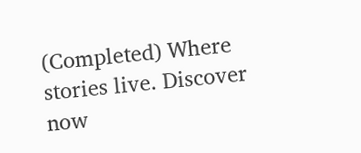(Completed) Where stories live. Discover now